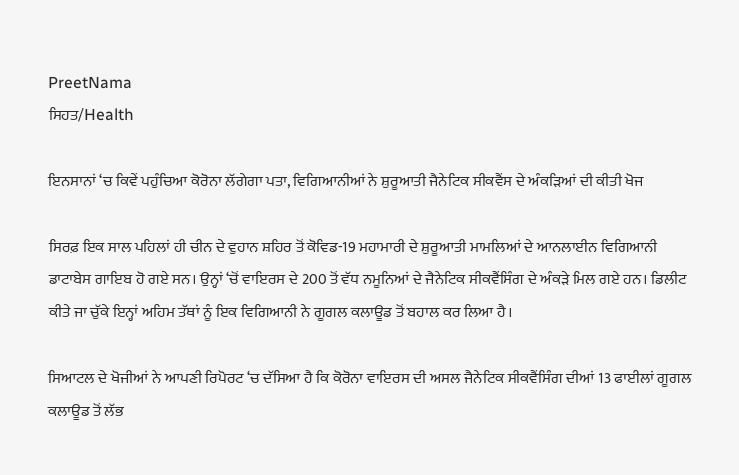PreetNama
ਸਿਹਤ/Health

ਇਨਸਾਨਾਂ ‘ਚ ਕਿਵੇਂ ਪਹੁੰਚਿਆ ਕੋਰੋਨਾ ਲੱਗੇਗਾ ਪਤਾ, ਵਿਗਿਆਨੀਆਂ ਨੇ ਸ਼ੁਰੂਆਤੀ ਜੈਨੇਟਿਕ ਸੀਕਵੈਂਸ ਦੇ ਅੰਕੜਿਆਂ ਦੀ ਕੀਤੀ ਖੋਜ

ਸਿਰਫ਼ ਇਕ ਸਾਲ ਪਹਿਲਾਂ ਹੀ ਚੀਨ ਦੇ ਵੁਹਾਨ ਸ਼ਹਿਰ ਤੋਂ ਕੋਵਿਡ-19 ਮਹਾਮਾਰੀ ਦੇ ਸ਼ੁਰੂਆਤੀ ਮਾਮਲਿਆਂ ਦੇ ਆਨਲਾਈਨ ਵਿਗਿਆਨੀ ਡਾਟਾਬੇਸ ਗਾਇਬ ਹੋ ਗਏ ਸਨ। ਉਨ੍ਹਾਂ ‘ਚੋਂ ਵਾਇਰਸ ਦੇ 200 ਤੋਂ ਵੱਧ ਨਮੂਨਿਆਂ ਦੇ ਜੈਨੇਟਿਕ ਸੀਕਵੈਂਸਿੰਗ ਦੇ ਅੰਕੜੇ ਮਿਲ ਗਏ ਹਨ। ਡਿਲੀਟ ਕੀਤੇ ਜਾ ਚੁੱਕੇ ਇਨ੍ਹਾਂ ਅਹਿਮ ਤੱਥਾਂ ਨੂੰ ਇਕ ਵਿਗਿਆਨੀ ਨੇ ਗੂਗਲ ਕਲਾਊਡ ਤੋਂ ਬਹਾਲ ਕਰ ਲਿਆ ਹੈ।

ਸਿਆਟਲ ਦੇ ਖੋਜੀਆਂ ਨੇ ਆਪਣੀ ਰਿਪੋਰਟ ‘ਚ ਦੱਸਿਆ ਹੈ ਕਿ ਕੋਰੋਨਾ ਵਾਇਰਸ ਦੀ ਅਸਲ ਜੈਨੇਟਿਕ ਸੀਕਵੈਂਸਿੰਗ ਦੀਆਂ 13 ਫਾਈਲਾਂ ਗੂਗਲ ਕਲਾਊਡ ਤੋਂ ਲੱਭ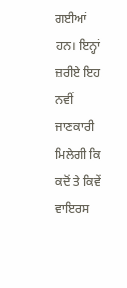ਗਈਆਂ ਹਨ। ਇਨ੍ਹਾਂ ਜ਼ਰੀਏ ਇਹ ਨਵੀਂ ਜਾਣਕਾਰੀ ਮਿਲੇਗੀ ਕਿ ਕਦੋਂ ਤੇ ਕਿਵੇਂ ਵਾਇਰਸ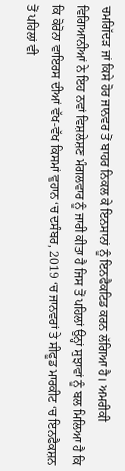ਚਮਗਿੱਦੜ ਜਾਂ ਕਿਸੇ ਹੋਰ ਜਾਨਵਰ ਤੋਂ ਬਾਹਰ ਨਿਕਲ ਕੇ ਇਨਸਾਨਾਂ ਨੂੰ ਇਨਫੈਕਟਿਡ ਕਰਨ ਲੱਗਿਆ ਹੈ। ਅਮਰੀਕੀ ਵਿਗਿਆਨੀਆਂ ਨੇ ਇਹ ਨਵਾਂ ਵਿਸ਼ਲੇਸ਼ਣ ਮੰਗਲਵਾਰ ਨੂੰ ਜਾਰੀ ਕੀਤਾ ਹੈ ਜਿਸ ਤੋਂ ਪਹਿਲਾਂ ਉਨ੍ਹਾਂ ਸੁਝਾਵਾਂ ਨੂੰ ਬਲ ਮਿਲਿਆ ਹੈ ਕਿ ਕਿ ਕੋਰੋਨਾ ਵਾਇਰਸ ਦੀਆਂ ਵੱਖ-ਵੱਖ ਕਿਸਮਾਂ ਵੁਹਾਨ ‘ਚ ਦਸੰਬਰ, 2019 ‘ਚ ਜਾਨਵਰਾਂ ਤੇ ਸੀਫੂਡ ਮਾਰਕੀਟ ‘ਚ ਇਨਫੈਕਸ਼ਨ ਤੋਂ ਪਹਿਲਾਂ ਵੀ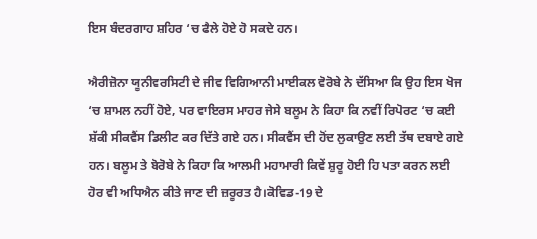ਇਸ ਬੰਦਰਗਾਹ ਸ਼ਹਿਰ ‘ਚ ਫੈਲੇ ਹੋਏ ਹੋ ਸਕਦੇ ਹਨ।

ਐਰੀਜ਼ੋਨਾ ਯੂਨੀਵਰਸਿਟੀ ਦੇ ਜੀਵ ਵਿਗਿਆਨੀ ਮਾਈਕਲ ਵੋਰੋਬੇ ਨੇ ਦੱਸਿਆ ਕਿ ਉਹ ਇਸ ਖੋਜ ‘ਚ ਸ਼ਾਮਲ ਨਹੀਂ ਹੋਏ, ਪਰ ਵਾਇਰਸ ਮਾਹਰ ਜੇਸੇ ਬਲੂਮ ਨੇ ਕਿਹਾ ਕਿ ਨਵੀਂ ਰਿਪੋਰਟ ‘ਚ ਕਈ ਸ਼ੱਕੀ ਸੀਕਵੈਂਸ ਡਿਲੀਟ ਕਰ ਦਿੱਤੇ ਗਏ ਹਨ। ਸੀਕਵੈਂਸ ਦੀ ਹੋਂਦ ਲੁਕਾਉਣ ਲਈ ਤੱਥ ਦਬਾਏ ਗਏ ਹਨ। ਬਲੂਮ ਤੇ ਬੋਰੋਬੇ ਨੇ ਕਿਹਾ ਕਿ ਆਲਮੀ ਮਹਾਮਾਰੀ ਕਿਵੇਂ ਸ਼ੁਰੂ ਹੋਈ ਹਿ ਪਤਾ ਕਰਨ ਲਈ ਹੋਰ ਵੀ ਅਧਿਐਨ ਕੀਤੇ ਜਾਣ ਦੀ ਜ਼ਰੂਰਤ ਹੈ।ਕੋਵਿਡ-19 ਦੇ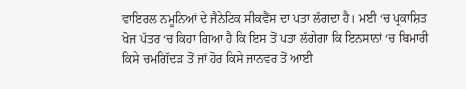ਵਾਇਰਲ ਨਮੂਨਿਆਂ ਦੇ ਜੈਨੇਟਿਕ ਸੀਕਵੈਂਸ ਦਾ ਪਤਾ ਲੱਗਦਾ ਹੈ। ਮਈ ‘ਚ ਪ੍ਰਕਾਸ਼ਿਤ ਖੋਜ ਪੱਤਰ ‘ਚ ਕਿਹਾ ਗਿਆ ਹੈ ਕਿ ਇਸ ਤੋਂ ਪਤਾ ਲੱਗੇਗਾ ਕਿ ਇਨਸਾਨਾਂ ‘ਚ ਬਿਮਾਰੀ ਕਿਸੇ ਚਮਗਿੱਦੜ ਤੋਂ ਜਾਂ ਹੋਰ ਕਿਸੇ ਜਾਨਵਰ ਤੋਂ ਆਈ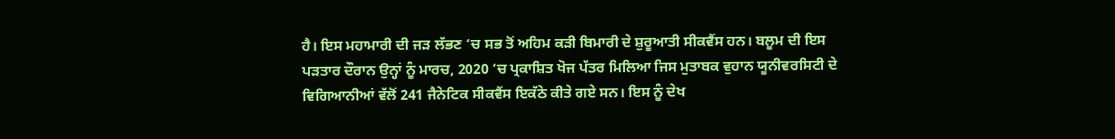ਹੈ। ਇਸ ਮਹਾਮਾਰੀ ਦੀ ਜੜ ਲੱਭਣ ‘ਚ ਸਭ ਤੋਂ ਅਹਿਮ ਕੜੀ ਬਿਮਾਰੀ ਦੇ ਸ਼ੁਰੂਆਤੀ ਸੀਕਵੈਂਸ ਹਨ। ਬਲੂਮ ਦੀ ਇਸ ਪੜਤਾਰ ਦੌਰਾਨ ਉਨ੍ਹਾਂ ਨੂੰ ਮਾਰਚ, 2020 ‘ਚ ਪ੍ਰਕਾਸ਼ਿਤ ਖੋਜ ਪੱਤਰ ਮਿਲਿਆ ਜਿਸ ਮੁਤਾਬਕ ਵੁਹਾਨ ਯੂਨੀਵਰਸਿਟੀ ਦੇ ਵਿਗਿਆਨੀਆਂ ਵੱਲੋਂ 241 ਜੈਨੇਟਿਕ ਸੀਕਵੈਂਸ ਇਕੱਠੇ ਕੀਤੇ ਗਏ ਸਨ। ਇਸ ਨੂੰ ਦੇਖ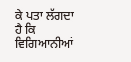ਕੇ ਪਤਾ ਲੱਗਦਾ ਹੈ ਕਿ ਵਿਗਿਆਨੀਆਂ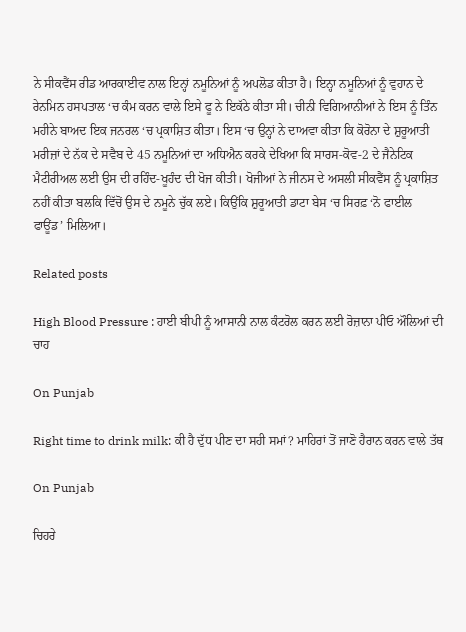ਨੇ ਸੀਕਵੈਂਸ ਰੀਡ ਆਰਕਾਈਵ ਨਾਲ ਇਨ੍ਹਾਂ ਨਮੂਨਿਆਂ ਨੂੰ ਅਪਲੋਡ ਕੀਤਾ ਹੈ। ਇਨ੍ਹਾ ਨਮੂਨਿਆਂ ਨੂੰ ਵੁਹਾਨ ਦੇ ਰੇਨਮਿਨ ਹਸਪਤਾਲ ‘ਚ ਕੰਮ ਕਰਨ ਵਾਲੇ ਇਸੇ ਫੂ ਨੇ ਇਕੱਠੇ ਕੀਤਾ ਸੀ। ਚੀਨੀ ਵਿਗਿਆਨੀਆਂ ਨੇ ਇਸ ਨੂੰ ਤਿੰਨ ਮਹੀਨੇ ਬਾਅਦ ਇਕ ਜਨਰਲ ‘ਚ ਪ੍ਰਕਾਸ਼ਿਤ ਕੀਤਾ। ਇਸ ‘ਚ ਉਨ੍ਹਾਂ ਨੇ ਦਾਅਵਾ ਕੀਤਾ ਕਿ ਕੋਰੋਨਾ ਦੇ ਸ਼ੁਰੂਆਤੀ ਮਰੀਜ਼ਾਂ ਦੇ ਨੱਕ ਦੇ ਸਵੈਬ ਦੇ 45 ਨਮੂਨਿਆਂ ਦਾ ਅਧਿਐਨ ਕਰਕੇ ਦੇਖਿਆ ਕਿ ਸਾਰਸ-ਕੋਵ-2 ਦੇ ਜੈਨੇਟਿਕ ਮੈਟੀਰੀਅਲ ਲਈ ਉਸ ਦੀ ਰਹਿੰਦ-ਖੂਹੰਦ ਦੀ ਖੋਜ ਕੀਤੀ। ਖੋਜੀਆਂ ਨੇ ਜੀਨਸ ਦੇ ਅਸਲੀ ਸੀਕਵੈਂਸ ਨੂੰ ਪ੍ਰਕਾਸ਼ਿਤ ਨਹੀਂ ਕੀਤਾ ਬਲਕਿ ਵਿੱਚੋਂ ਉਸ ਦੇ ਨਮੂਨੇ ਚੁੱਕ ਲਏ। ਕਿਉਂਕਿ ਸ਼ੁਰੂਆਤੀ ਡਾਟਾ ਬੇਸ ‘ਚ ਸਿਰਫ਼ ‘ਨੋ ਫਾਈਲ ਫਾਊਂਡ’ ਮਿਲਿਆ।

Related posts

High Blood Pressure : ਹਾਈ ਬੀਪੀ ਨੂੰ ਆਸਾਨੀ ਨਾਲ ਕੰਟਰੋਲ ਕਰਨ ਲਈ ਰੋਜ਼ਾਨਾ ਪੀਓ ਔਲਿਆਂ ਦੀ ਚਾਹ

On Punjab

Right time to drink milk: ਕੀ ਹੈ ਦੁੱਧ ਪੀਣ ਦਾ ਸਹੀ ਸਮਾਂ? ਮਾਹਿਰਾਂ ਤੋਂ ਜਾਣੋ ਹੈਰਾਨ ਕਰਨ ਵਾਲੇ ਤੱਥ

On Punjab

ਚਿਹਰੇ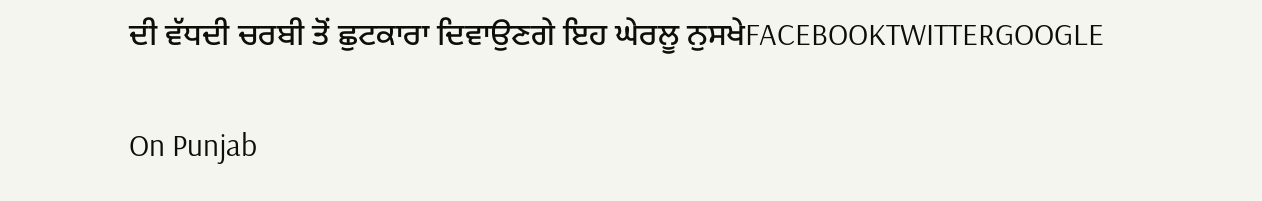ਦੀ ਵੱਧਦੀ ਚਰਬੀ ਤੋਂ ਛੁਟਕਾਰਾ ਦਿਵਾਉਣਗੇ ਇਹ ਘੇਰਲੂ ਨੁਸਖੇFACEBOOKTWITTERGOOGLE

On Punjab